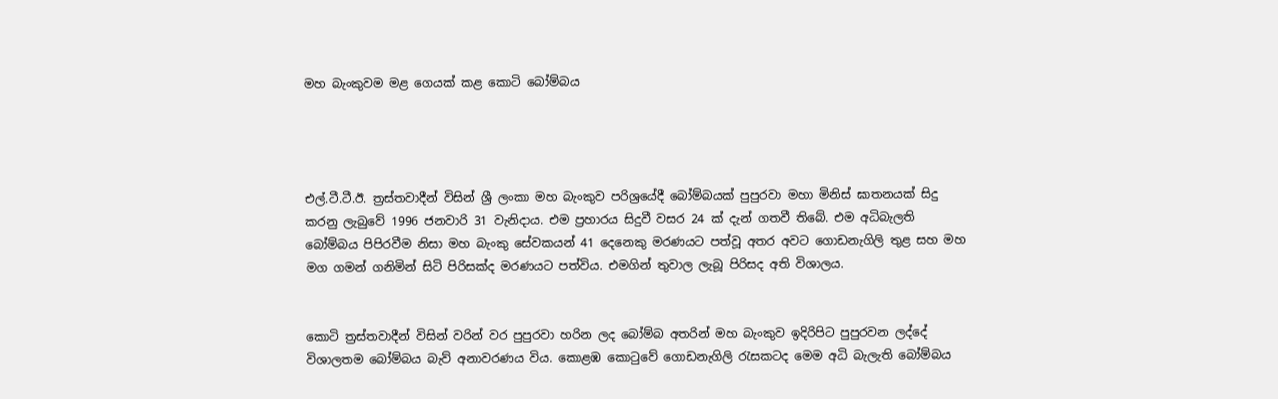මහ බැංකුවම මළ ගෙයක් කළ කොටි බෝම්බය




එල්.ටී.ටී.ඊ. ත්‍රස්තවාදීන් විසින් ශ්‍රී ලංකා මහ බැංකුව පරිශ්‍රයේදී බෝම්බයක් පුපුරවා මහා මිනිස් ඝාතනයක් සිදු කරනු ලැබුවේ 1996 ජනවාරි 31 වැනිදාය. එම ප්‍රහාරය සිදුවී වසර 24 ක් දැන් ගතවී තිබේ. එම අධිබැලති බෝම්බය පිපිරවීම නිසා මහ බැංකු සේවකයන් 41 දෙනෙකු මරණයට පත්වූ අතර අවට ගොඩනැගිලි තුළ සහ මහ මග ගමන් ගනිමින් සිටි පිරිසක්ද මරණයට පත්විය. එමගින් තුවාල ලැබූ පිරිසද අති විශාලය.


කොටි ත්‍රස්තවාදීන් විසින් වරින් වර පුපුරවා හරින ලද බෝම්බ අතරින් මහ බැංකුව ඉදිරිපිට පුපුරවන ලද්දේ විශාලතම බෝම්බය බැව් අනාවරණය විය. කොළඹ කොටුවේ ගොඩනැගිලි රැසකටද මෙම අධි බැලැති බෝම්බය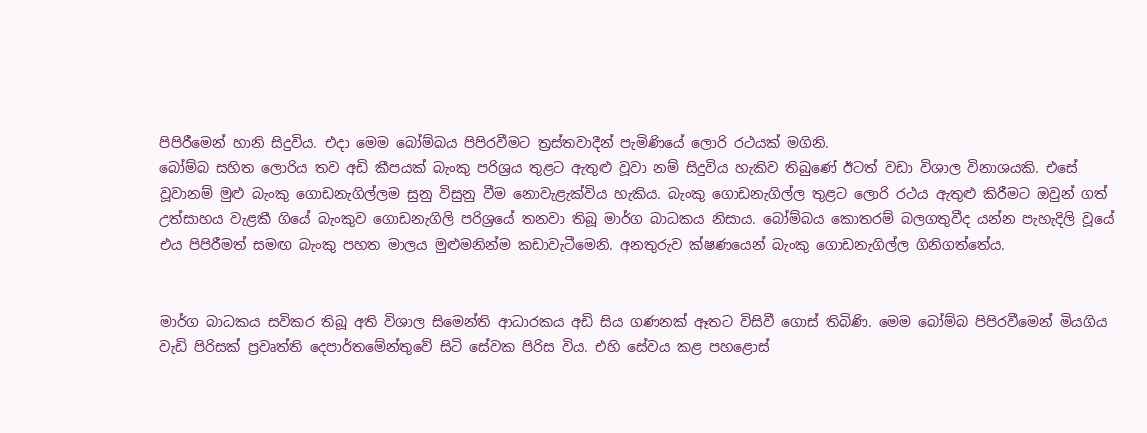පිපිරීමෙන් හානි සිදුවිය. එදා මෙම බෝම්බය පිපිරවීමට ත්‍රස්තවාදීන් පැමිණියේ ලොරි රථයක් මගිනි.
බෝම්බ සහිත ලොරිය තව අඩි කීපයක් බැංකු පරිශ්‍රය තුළට ඇතුළු වූවා නම් සිදුවිය හැකිව තිබුණේ ඊටත් වඩා විශාල විනාශයකි. එසේ වූවානම් මුළු බැංකු ගොඩනැගිල්ලම සුනු විසුනු වීම නොවැළැක්විය හැකිය. බැංකු ගොඩනැගිල්ල තුළට ලොරි රථය ඇතුළු කිරීමට ඔවුන් ගත් උත්සාහය වැළකී ගියේ බැංකුව ගොඩනැගිලි පරිශ්‍රයේ තනවා තිබූ මාර්ග බාධකය නිසාය. බෝම්බය කොතරම් බලගතුවීද යන්න පැහැදිලි වූයේ එය පිපිරීමත් සමඟ බැංකු පහත මාලය මුළුමනින්ම කඩාවැටීමෙනි. අනතුරුව ක්ෂණයෙන් බැංකු ගොඩනැගිල්ල ගිනිගත්තේය.


මාර්ග බාධකය සවිකර තිබූ අති විශාල සිමෙන්ති ආධාරකය අඩි සිය ගණනක් ඈතට විසිවී ගොස් තිබිණි. මෙම බෝම්බ පිපිරවීමෙන් මියගිය වැඩි පිරිසක් ප්‍රවෘත්ති දෙපාර්තමේන්තුවේ සිටි සේවක පිරිස විය. එහි සේවය කළ පහළොස්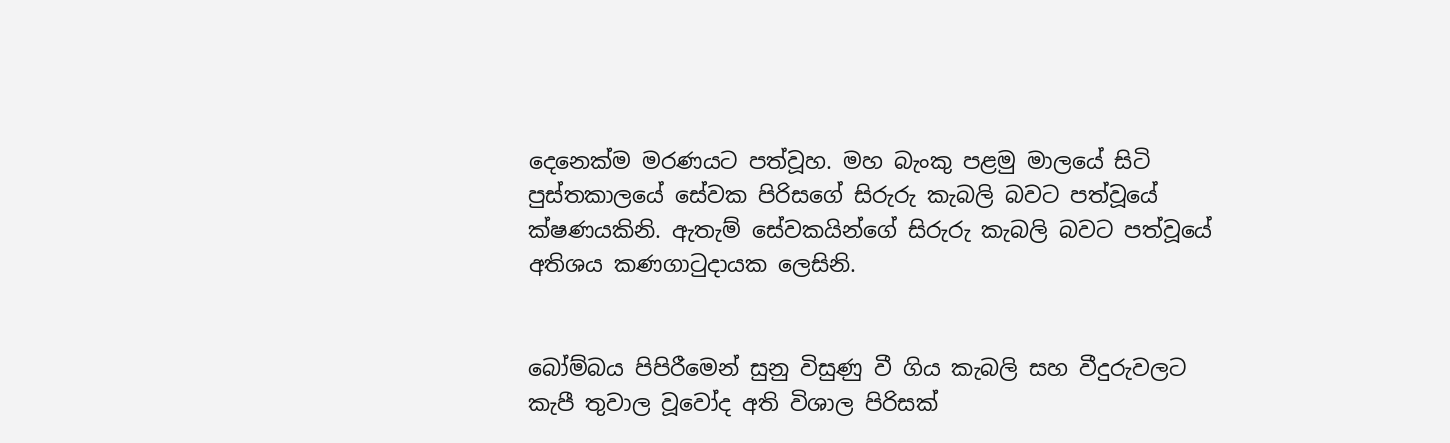දෙනෙක්ම මරණයට පත්වූහ. මහ බැංකු පළමු මාලයේ සිටි පුස්තකාලයේ සේවක පිරිසගේ සිරුරු කැබලි බවට පත්වූයේ ක්ෂණයකිනි. ඇතැම් සේවකයින්ගේ සිරුරු කැබලි බවට පත්වූයේ අතිශය කණගාටුදායක ලෙසිනි.


බෝම්බය පිපිරීමෙන් සුනු විසුණු වී ගිය කැබලි සහ වීදුරුවලට කැපී තුවාල වූවෝද අති විශාල පිරිසක්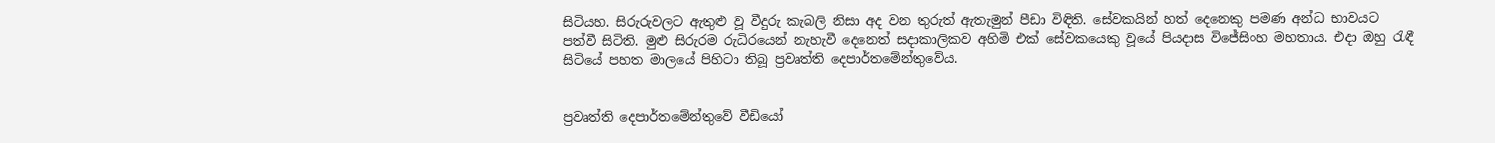සිටියහ. සිරුරුවලට ඇතුළු වූ වීදුරු කැබලි නිසා අද වන තුරුත් ඇතැමුන් පීඩා විඳිති. සේවකයින් හත් දෙනෙකු පමණ අන්ධ භාවයට පත්වී සිටිති. මුළු සිරුරම රුධිරයෙන් නැහැවී දෙනෙත් සදාකාලිකව අහිමි එක් සේවකයෙකු වූයේ පියදාස විජේසිංහ මහතාය. එදා ඔහු රැඳී සිටියේ පහත මාලයේ පිහිටා තිබූ ප්‍රවෘත්ති දෙපාර්තමේන්තුවේය.


ප්‍රවෘත්ති දෙපාර්තමේන්තුවේ වීඩියෝ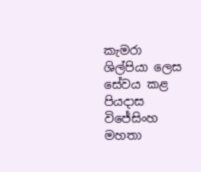කැමරා ශිල්පියා ලෙස සේවය කළ පියදාස විජේසිංහ මහතා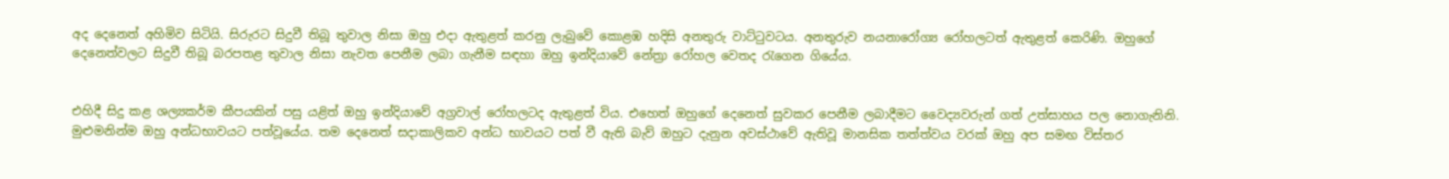අද දෙනෙත් අහිමිව සිටියි. සිරුරට සිදුවී තිබූ තුවාල නිසා ඔහු එදා ඇතුළත් කරනු ලැබුවේ කොළඹ හදිසි අනතුරු වාට්ටුවටය. අනතුරුව නයනාරෝග්‍ය රෝහලටත් ඇතුළත් කෙරිණි. ඔහුගේ දෙනෙත්වලට සිදුවී තිබූ බරපතළ තුවාල නිසා නැවත පෙනීම ලබා ගැනීම සඳහා ඔහු ඉන්දියාවේ නේත්‍රා රෝහල වෙතද රැගෙන ගියේය.


එහිදී සිදු කළ ශල්‍යකර්ම කීපයකින් පසු යළිත් ඔහු ඉන්දියාවේ අග්‍රවාල් රෝහලටද ඇතුළත් විය. එහෙත් ඔහුගේ දෙනෙත් සුවකර පෙනීම ලබාදීමට වෛද්‍යවරුන් ගත් උත්සාහය පල නොගැනිනි. මුළුමනින්ම ඔහු අන්ධභාවයට පත්වූයේය. තම දෙනෙත් සදාකාලිකව අන්ධ භාවයට පත් වී ඇති බැව් ඔහුට දැනුන අවස්ථාවේ ඇතිවූ මානසික තත්ත්වය වරක් ඔහු අප සමඟ විස්තර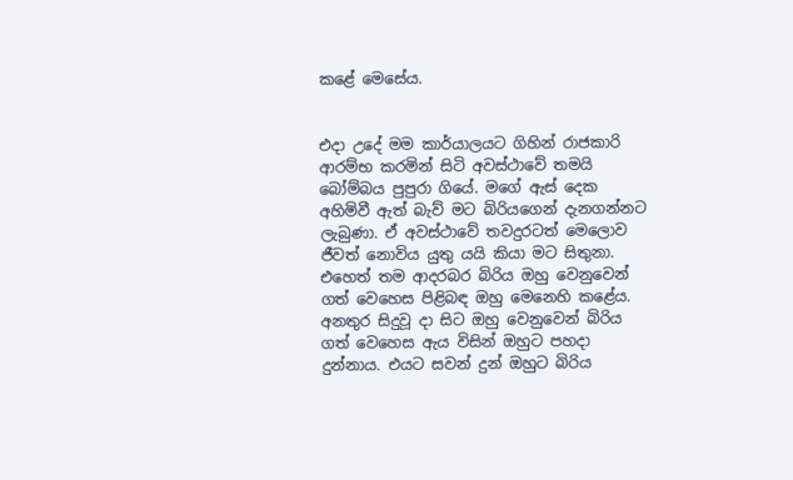කළේ මෙසේය.


එදා උදේ මම කාර්යාලයට ගිහින් රාජකාරි ආරම්භ කරමින් සිටි අවස්ථාවේ තමයි බෝම්බය පුපුරා ගියේ. මගේ ඇස් දෙක අහිමිවී ඇත් බැව් මට බිරියගෙන් දැනගන්නට ලැබුණා. ඒ අවස්ථාවේ තවදුරටත් මෙලොව ජීවත් නොවිය යුතු යයි කියා මට සිතුනා. එහෙත් තම ආදරබර බිරිය ඔහු වෙනුවෙන් ගත් වෙහෙස පිළිබඳ ඔහු මෙනෙහි කළේය. අනතුර සිදුවූ දා සිට ඔහු වෙනුවෙන් බිරිය ගත් වෙහෙස ඇය විසින් ඔහුට පහදා දුන්නාය. එයට සවන් දුන් ඔහුට බිරිය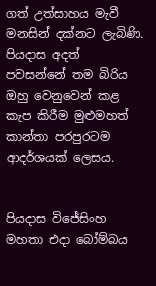ගත් උත්සාහය මැවී මනසින් දක්නට ලැබිණි. පියදාස අදත් පවසන්නේ තම බිරිය ඔහු වෙනුවෙන් කළ කැප කිරීම මුළුමහත් කාන්තා පරපුරටම ආදර්ශයක් ලෙසය.


පියදාස විජේසිංහ මහතා එදා බෝම්බය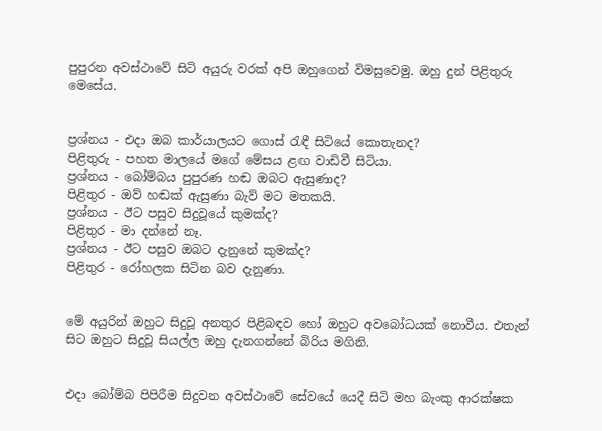පුපුරන අවස්ථාවේ සිටි අයුරු වරක් අපි ඔහුගෙන් විමසුවෙමු. ඔහු දුන් පිළිතුරු මෙසේය.


ප්‍රශ්නය - එදා ඔබ කාර්යාලයට ගොස් රැඳී සිටියේ කොතැනද?
පිළිතුරු - පහත මාලයේ මගේ මේසය ළඟ වාඩිවී සිටියා.
ප්‍රශ්නය - බෝම්බය පුපුරණ හඬ ඔබට ඇසුණාද?
පිළිතුර - ඔව් හඬක් ඇසුණා බැව් මට මතකයි.
ප්‍රශ්නය - ඊට පසුව සිදුවූයේ කුමක්ද?
පිළිතුර - මා දන්නේ නෑ.
ප්‍රශ්නය - ඊට පසුව ඔබට දැනුනේ කුමක්ද?
පිළිතුර - රෝහලක සිටින බව දැනුණා.


මේ අයුරින් ඔහුට සිදුවූ අනතුර පිළිබඳව හෝ ඔහුට අවබෝධයක් නොවීය. එතැන් සිට ඔහුට සිදුවූ සියල්ල ඔහු දැනගන්නේ බිරිය මගිනි.


එදා බෝම්බ පිපිරීම සිදුවන අවස්ථාවේ සේවයේ යෙදී සිටි මහ බැංකු ආරක්ෂක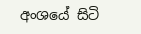අංශයේ සිටි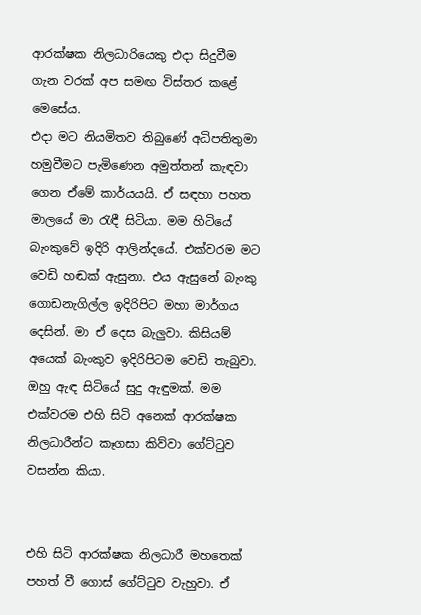ආරක්ෂක නිලධාරියෙකු එදා සිදුවීම ගැන වරක් අප සමඟ විස්තර කළේ මෙසේය.
එදා මට නියමිතව තිබුණේ අධිපතිතුමා හමුවීමට පැමිණෙන අමුත්තන් කැඳවා ගෙන ඒමේ කාර්යයයි. ඒ සඳහා පහත මාලයේ මා රැඳී සිටියා. මම හිටියේ බැංකුවේ ඉදිරි ආලින්දයේ. එක්වරම මට වෙඩි හඬක් ඇසුනා. එය ඇසුනේ බැංකු ගොඩනැගිල්ල ඉදිරිපිට මහා මාර්ගය දෙසින්. මා ඒ දෙස බැලුවා. කිසියම් අයෙක් බැංකුව ඉදිරිපිටම වෙඩි තැබුවා. ඔහු ඇඳ සිටියේ සුදු ඇඳුමක්. මම එක්වරම එහි සිටි අනෙක් ආරක්ෂක නිලධාරීන්ට කෑගසා කිව්වා ගේට්ටුව වසන්න කියා.


එහි සිටි ආරක්ෂක නිලධාරී මහතෙක් පහත් වී ගොස් ගේට්ටුව වැහුවා. ඒ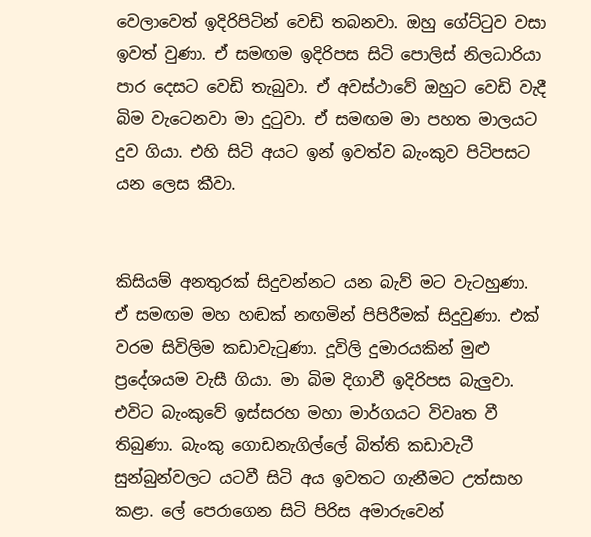වෙලාවෙත් ඉදිරිපිටින් වෙඩි තබනවා. ඔහු ගේට්ටුව වසා ඉවත් වුණා. ඒ සමඟම ඉදිරිපස සිටි පොලිස් නිලධාරියා පාර දෙසට වෙඩි තැබුවා. ඒ අවස්ථාවේ ඔහුට වෙඩි වැදී බිම වැටෙනවා මා දුටුවා. ඒ සමඟම මා පහත මාලයට දුව ගියා. එහි සිටි අයට ඉන් ඉවත්ව බැංකුව පිටිපසට යන ලෙස කීවා.


කිසියම් අනතුරක් සිදුවන්නට යන බැව් මට වැටහුණා. ඒ සමඟම මහ හඬක් නඟමින් පිපිරීමක් සිදුවුණා. එක් වරම සිවිලිම කඩාවැටුණා. දූවිලි දුමාරයකින් මුළු ප්‍රදේශයම වැසී ගියා. මා බිම දිගාවී ඉදිරිපස බැලුවා. එවිට බැංකුවේ ඉස්සරහ මහා මාර්ගයට විවෘත වී තිබුණා. බැංකු ගොඩනැගිල්ලේ බිත්ති කඩාවැටී සුන්බුන්වලට යටවී සිටි අය ඉවතට ගැනීමට උත්සාහ කළා. ලේ පෙරාගෙන සිටි පිරිස අමාරුවෙන්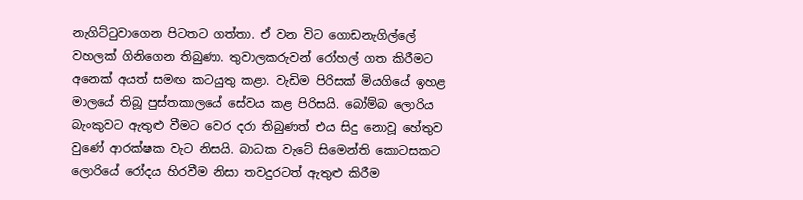නැගිට්ටුවාගෙන පිටතට ගත්තා. ඒ වන විට ගොඩනැගිල්ලේ වහලක් ගිනිගෙන තිබුණා. තුවාලකරුවන් රෝහල් ගත කිරීමට අනෙක් අයත් සමඟ කටයුතු කළා. වැඩිම පිරිසක් මියගියේ ඉහළ මාලයේ තිබූ පුස්තකාලයේ සේවය කළ පිරිසයි. බෝම්බ ලොරිය බැංකුවට ඇතුළු වීමට වෙර දරා තිබුණත් එය සිදු නොවූ හේතුව වුණේ ආරක්ෂක වැට නිසයි. බාධක වැටේ සිමෙන්ති කොටසකට ලොරියේ රෝදය හිරවීම නිසා තවදුරටත් ඇතුළු කිරීම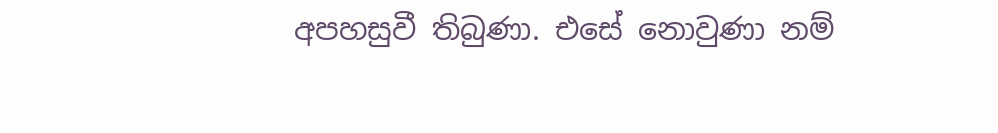අපහසුවී තිබුණා. එසේ නොවුණා නම්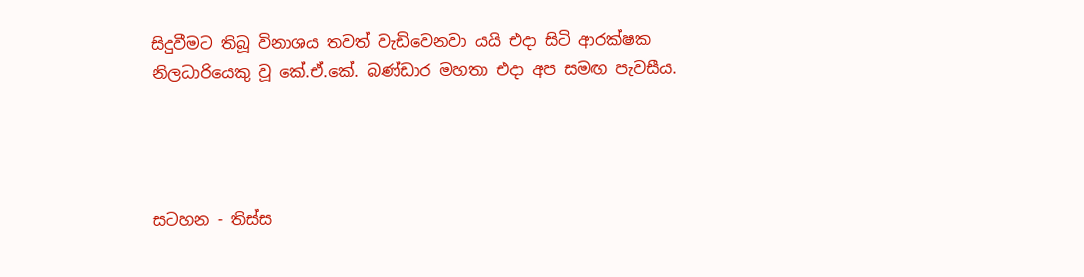සිදුවීමට තිබූ විනාශය තවත් වැඩිවෙනවා යයි එදා සිටි ආරක්ෂක නිලධාරියෙකු වූ කේ.ඒ.කේ. බණ්ඩාර මහතා එදා අප සමඟ පැවසීය.




සටහන - තිස්ස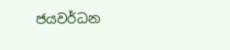ජයවර්ධන